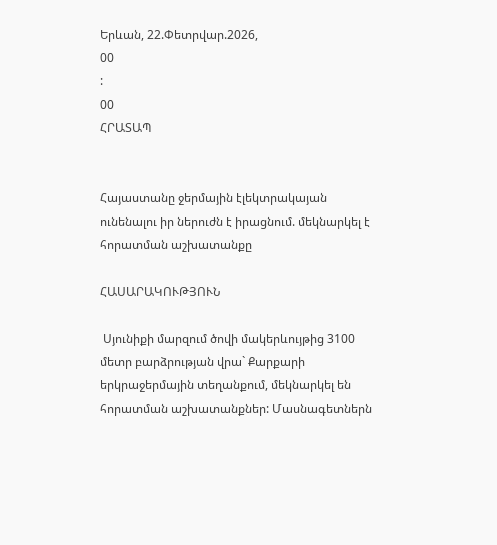Երևան, 22.Փետրվար.2026,
00
:
00
ՀՐԱՏԱՊ


Հայաստանը ջերմային էլեկտրակայան ունենալու իր ներուժն է իրացնում. մեկնարկել է հորատման աշխատանքը

ՀԱՍԱՐԱԿՈՒԹՅՈՒՆ

 Սյունիքի մարզում ծովի մակերևույթից 3100 մետր բարձրության վրա` Քարքարի երկրաջերմային տեղանքում, մեկնարկել են հորատման աշխատանքներ: Մասնագետներն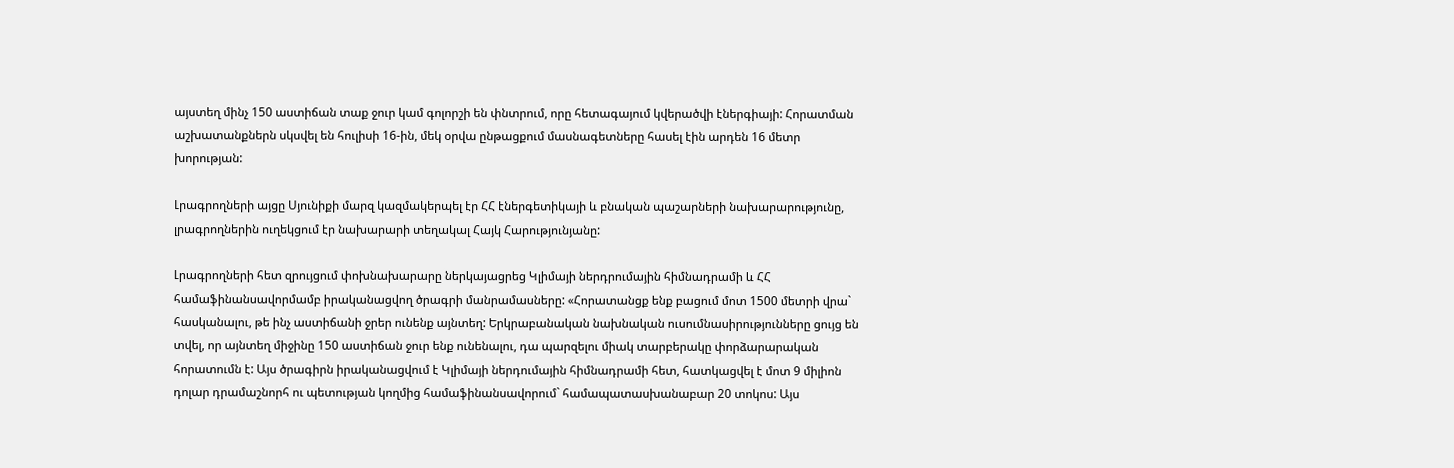այստեղ մինչ 150 աստիճան տաք ջուր կամ գոլորշի են փնտրում, որը հետագայում կվերածվի էներգիայի: Հորատման աշխատանքներն սկսվել են հուլիսի 16-ին, մեկ օրվա ընթացքում մասնագետները հասել էին արդեն 16 մետր խորության:

Լրագրողների այցը Սյունիքի մարզ կազմակերպել էր ՀՀ էներգետիկայի և բնական պաշարների նախարարությունը, լրագրողներին ուղեկցում էր նախարարի տեղակալ Հայկ Հարությունյանը:

Լրագրողների հետ զրույցում փոխնախարարը ներկայացրեց Կլիմայի ներդրումային հիմնադրամի և ՀՀ համաֆինանսավորմամբ իրականացվող ծրագրի մանրամասները: «Հորատանցք ենք բացում մոտ 1500 մետրի վրա` հասկանալու, թե ինչ աստիճանի ջրեր ունենք այնտեղ: Երկրաբանական նախնական ուսումնասիրությունները ցույց են տվել, որ այնտեղ միջինը 150 աստիճան ջուր ենք ունենալու, դա պարզելու միակ տարբերակը փորձարարական հորատումն է: Այս ծրագիրն իրականացվում է Կլիմայի ներդումային հիմնադրամի հետ, հատկացվել է մոտ 9 միլիոն դոլար դրամաշնորհ ու պետության կողմից համաֆինանսավորում` համապատասխանաբար 20 տոկոս: Այս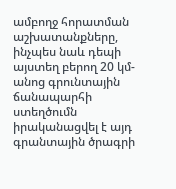ամբողջ հորատման աշխատանքները, ինչպես նաև դեպի այստեղ բերող 20 կմ-անոց գրունտային ճանապարհի ստեղծումն իրականացվել է այդ գրանտային ծրագրի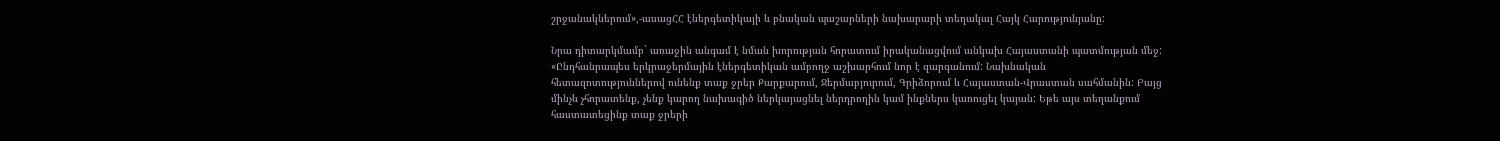շրջանակներում»,-ասացՀՀ էներգետիկայի և բնական պաշարների նախարարի տեղակալ Հայկ Հարությունյանը:

Նրա դիտարկմամբ` առաջին անգամ է նման խորության հորատում իրականացվում անկախ Հայաստանի պատմության մեջ: «Ընդհանրապես երկրաջերմային էներգետիկան ամբողջ աշխարհում նոր է զարգանում: Նախնական հետազոտություններով ունենք տաք ջրեր Քարքարում, Ջերմաբյուրում, Գրիձորում և Հայաստան-Վրաստան սահմանին: Բայց մինչև չհորատենք, չենք կարող նախագիծ ներկայացնել ներդրողին կամ ինքներս կառուցել կայան: Եթե այս տեղանքում հաստատեցինք տաք ջրերի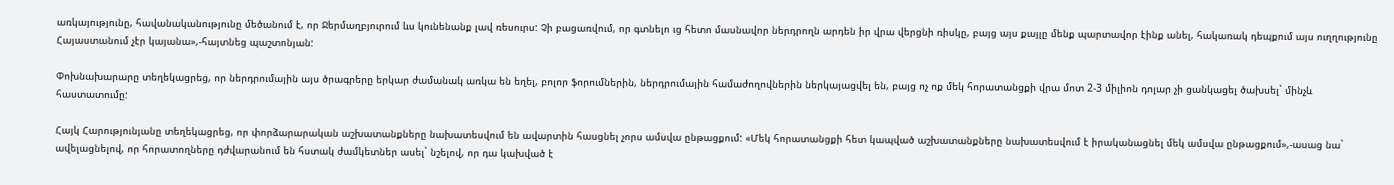առկայությունը, հավանականությունը մեծանում է, որ Ջերմաղբյուրում ևս կունենանք լավ ռեսուրս: Չի բացառվում, որ գտնելո ւց հետո մասնավոր ներդրողն արդեն իր վրա վերցնի ռիսկը, բայց այս քայլը մենք պարտավոր էինք անել, հակառակ դեպքում այս ուղղությունը Հայաստանում չէր կայանա»,-հայտնեց պաշտոնյան:

Փոխնախարարը տեղեկացրեց, որ ներդրումային այս ծրագրերը երկար ժամանակ առկա են եղել, բոլոր ֆորումներին, ներդրումային համաժողովներին ներկայացվել են, բայց ոչ ոք մեկ հորատանցքի վրա մոտ 2-3 միլիոն դոլար չի ցանկացել ծախսել` մինչև հաստատումը:

Հայկ Հարությունյանը տեղեկացրեց, որ փորձարարական աշխատանքները նախատեսվում են ավարտին հասցնել չորս ամսվա ընթացքում: «Մեկ հորատանցքի հետ կապված աշխատանքները նախատեսվում է իրականացնել մեկ ամսվա ընթացքում»,-ասաց նա` ավելացնելով, որ հորատողները դժվարանում են հստակ ժամկետներ ասել` նշելով, որ դա կախված է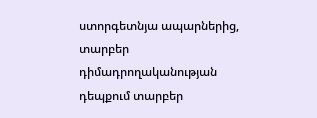ստորգետնյա ապարներից, տարբեր դիմադրողականության դեպքում տարբեր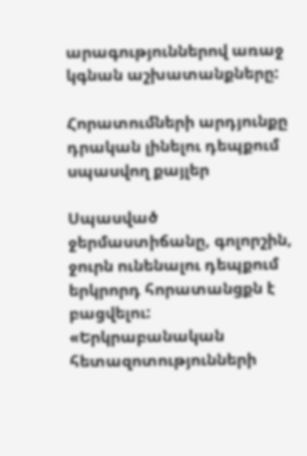արագություններով առաջ կգնան աշխատանքները:

Հորատումների արդյունքը դրական լինելու դեպքում սպասվող քայլեր

Սպասված ջերմաստիճանը, գոլորշին, ջուրն ունենալու դեպքում երկրորդ հորատանցքն է բացվելու: «Երկրաբանական հետազոտությունների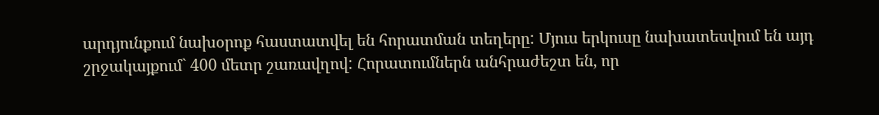արդյունքում նախօրոք հաստատվել են հորատման տեղերը: Մյուս երկուսը նախատեսվում են այդ շրջակայքում` 400 մետր շառավղով: Հորատումներն անհրաժեշտ են, որ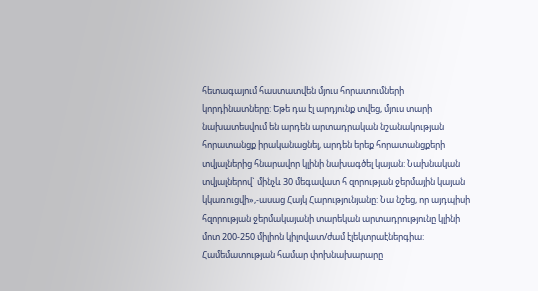հետագայում հաստատվեն մյուս հորատումների կորդինատները: Եթե դա էլ արդյունք տվեց, մյուս տարի նախատեսվում են արդեն արտադրական նշանակության հորատանցք իրականացնել, արդեն երեք հորատանցքերի տվյալներից հնարավոր կլինի նախագծել կայան: Նախնական տվյալներով` մինչև 30 մեգավատ հ զորության ջերմային կայան կկառուցվի»,-ասաց Հայկ Հարությունյանը: Նա նշեց, որ այդպիսի հզորության ջերմակայանի տարեկան արտադրությունը կլինի մոտ 200-250 միլիոն կիլովատ/ժամ էլեկտրաէներգիա: Համեմատության համար փոխնախարարը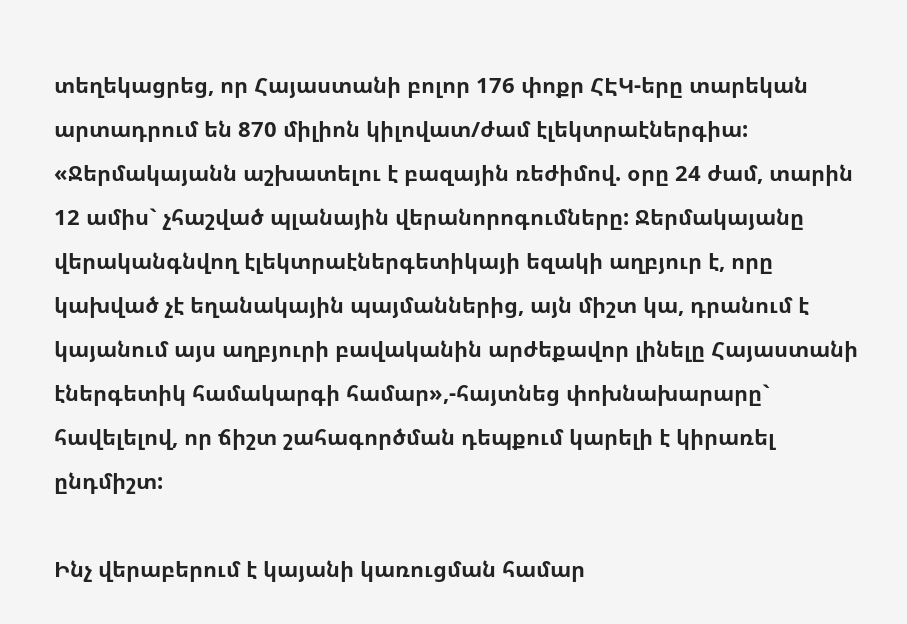տեղեկացրեց, որ Հայաստանի բոլոր 176 փոքր ՀԷԿ-երը տարեկան արտադրում են 870 միլիոն կիլովատ/ժամ էլեկտրաէներգիա: «Ջերմակայանն աշխատելու է բազային ռեժիմով. օրը 24 ժամ, տարին 12 ամիս` չհաշված պլանային վերանորոգումները: Ջերմակայանը վերականգնվող էլեկտրաէներգետիկայի եզակի աղբյուր է, որը կախված չէ եղանակային պայմաններից, այն միշտ կա, դրանում է կայանում այս աղբյուրի բավականին արժեքավոր լինելը Հայաստանի էներգետիկ համակարգի համար»,-հայտնեց փոխնախարարը` հավելելով, որ ճիշտ շահագործման դեպքում կարելի է կիրառել ընդմիշտ:

Ինչ վերաբերում է կայանի կառուցման համար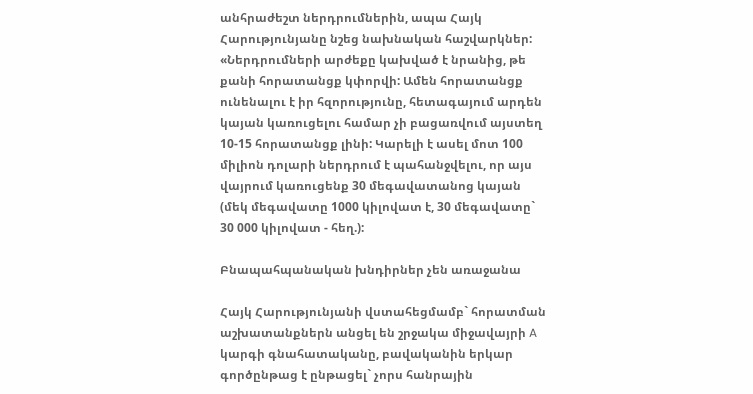անհրաժեշտ ներդրումներին, ապա Հայկ Հարությունյանը նշեց նախնական հաշվարկներ: «Ներդրումների արժեքը կախված է նրանից, թե քանի հորատանցք կփորվի: Ամեն հորատանցք ունենալու է իր հզորությունը, հետագայում արդեն կայան կառուցելու համար չի բացառվում այստեղ 10-15 հորատանցք լինի: Կարելի է ասել մոտ 100 միլիոն դոլարի ներդրում է պահանջվելու, որ այս վայրում կառուցենք 30 մեգավատանոց կայան (մեկ մեգավատը 1000 կիլովատ է, 30 մեգավատը` 30 000 կիլովատ - հեղ.):

Բնապահպանական խնդիրներ չեն առաջանա

Հայկ Հարությունյանի վստահեցմամբ` հորատման աշխատանքներն անցել են շրջակա միջավայրի A կարգի գնահատականը, բավականին երկար գործընթաց է ընթացել` չորս հանրային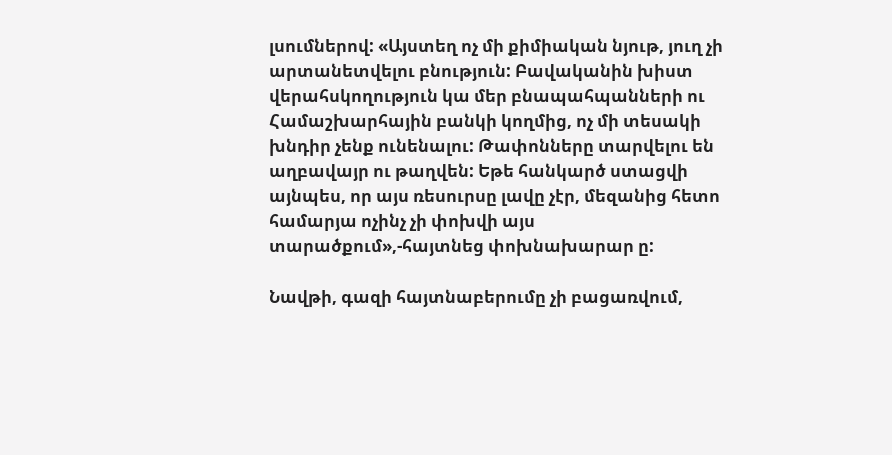լսումներով: «Այստեղ ոչ մի քիմիական նյութ, յուղ չի արտանետվելու բնություն: Բավականին խիստ վերահսկողություն կա մեր բնապահպանների ու Համաշխարհային բանկի կողմից, ոչ մի տեսակի խնդիր չենք ունենալու: Թափոնները տարվելու են աղբավայր ու թաղվեն: Եթե հանկարծ ստացվի այնպես, որ այս ռեսուրսը լավը չէր, մեզանից հետո համարյա ոչինչ չի փոխվի այս տարածքում»,-հայտնեց փոխնախարար ը:

Նավթի, գազի հայտնաբերումը չի բացառվում,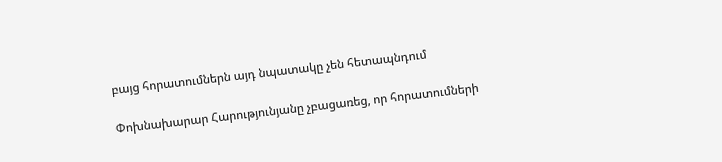բայց հորատումներն այդ նպատակը չեն հետապնդում

Փոխնախարար Հարությունյանը չբացառեց, որ հորատումների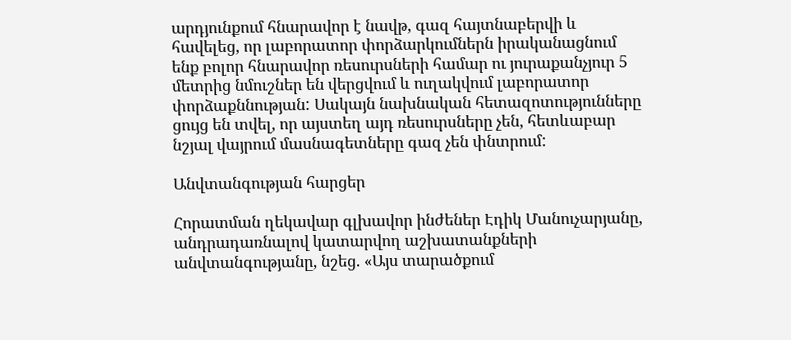արդյունքում հնարավոր է նավթ, գազ հայտնաբերվի և հավելեց, որ լաբորատոր փորձարկումներն իրականացնում ենք բոլոր հնարավոր ռեսուրսների համար ու յուրաքանչյուր 5 մետրից նմուշներ են վերցվում և ուղակվում լաբորատոր փորձաքննության: Սակայն նախնական հետազոտությունները ցույց են տվել, որ այստեղ այդ ռեսուրսները չեն, հետևաբար նշյալ վայրում մասնագետները գազ չեն փնտրում:

Անվտանգության հարցեր

Հորատման ղեկավար գլխավոր ինժեներ Էդիկ Մանուչարյանը, անդրադառնալով կատարվող աշխատանքների անվտանգությանը, նշեց. «Այս տարածքում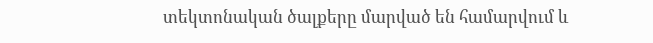տեկտոնական ծալքերը մարված են համարվում և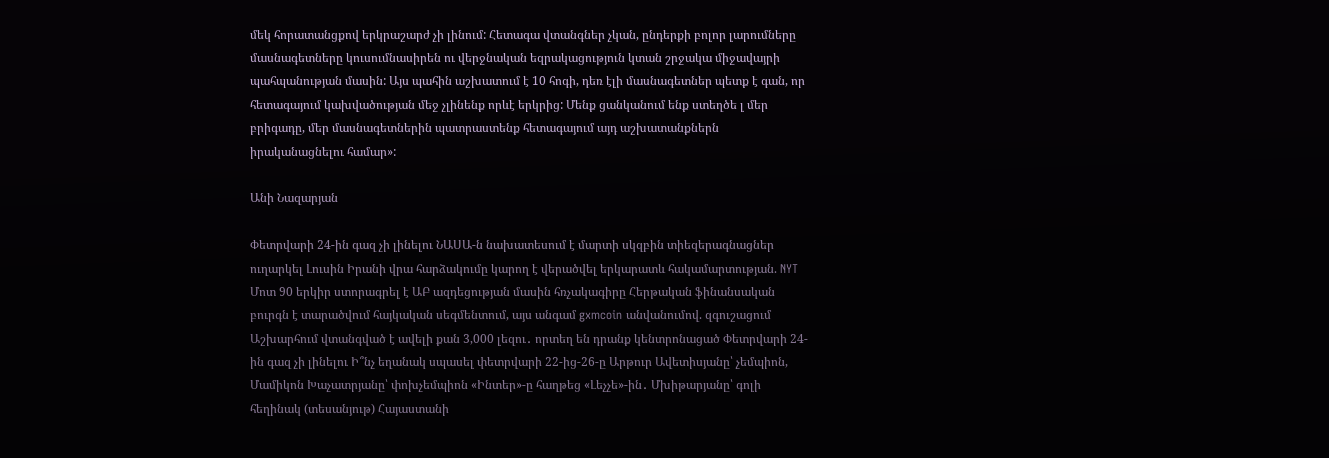մեկ հորատանցքով երկրաշարժ չի լինում: Հետագա վտանգներ չկան, ընդերքի բոլոր լարումները մասնագետները կուսումնասիրեն ու վերջնական եզրակացություն կտան շրջակա միջավայրի պահպանության մասին: Այս պահին աշխատում է 10 հոգի, դեռ էլի մասնագետներ պետք է գան, որ հետագայում կախվածության մեջ չլինենք որևէ երկրից: Մենք ցանկանում ենք ստեղծե լ մեր բրիգադը, մեր մասնագետներին պատրաստենք հետագայում այդ աշխատանքներն իրականացնելու համար»:

Անի Նազարյան

Փետրվարի 24-ին գազ չի լինելու ՆԱՍԱ-ն նախատեսում է մարտի սկզբին տիեզերագնացներ ուղարկել Լուսին Իրանի վրա հարձակումը կարող է վերածվել երկարատև հակամարտության. NYT Մոտ 90 երկիր ստորագրել է ԱԲ ազդեցության մասին հռչակագիրը Հերթական ֆինանսական բուրգն է տարածվում հայկական սեգմենտում, այս անգամ gxmcoin անվանումով. զգուշացում Աշխարհում վտանգված է ավելի քան 3,000 լեզու․ որտեղ են դրանք կենտրոնացած Փետրվարի 24-ին գազ չի լինելու Ի՞նչ եղանակ սպասել փետրվարի 22-ից-26-ը Արթուր Ավետիսյանը՝ չեմպիոն, Մամիկոն Խաչատրյանը՝ փոխչեմպիոն «Ինտեր»-ը հաղթեց «Լեչչե»-ին․ Մխիթարյանը՝ գոլի հեղինակ (տեսանյութ) Հայաստանի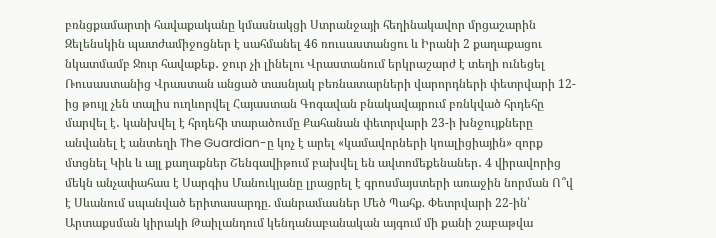բռնցքամարտի հավաքականը կմասնակցի Ստրանջայի հեղինակավոր մրցաշարին Զելենսկին պատժամիջոցներ է սահմանել 46 ռուսաստանցու և Իրանի 2 քաղաքացու նկատմամբ Ջուր հավաքեք․ ջուր չի լինելու Վրաստանում երկրաշարժ է տեղի ունեցել Ռուսաստանից Վրաստան անցած տասնյակ բեռնատարների վարորդների փետրվարի 12-ից թույլ չեն տալիս ուղևորվել Հայաստան Գոգավան բնակավայրում բռնկված հրդեհը մարվել է․ կանխվել է հրդեհի տարածումը Քահանան փետրվարի 23-ի խնջույքները անվանել է անտեղի The Guardian-ը կոչ է արել «կամավորների կոալիցիային» զորք մտցնել Կիև և այլ քաղաքներ Շենգավիթում բախվել են ավտոմեքենաներ․ 4 վիրավորից մեկն անչափահաս է Սարգիս Մանուկյանը լրացրել է գրոսմայստերի առաջին նորման Ո՞վ է Սևանում սպանված երիտասարդը. մանրամասներ Մեծ Պահք. Փետրվարի 22-ին՝ Արտաքսման կիրակի Թաիլանդում կենդանաբանական այգում մի քանի շաբաթվա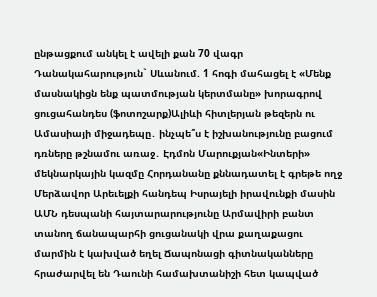ընթացքում անկել է ավելի քան 70 վագր Դանակահարություն` Սևանում. 1 հոգի մահացել է «Մենք մասնակիցն ենք պատմության կերտմանը» խորագրով ցուցահանդես (ֆոտոշարք)Ալիևի հիտլերյան թեզերն ու Ամասիայի միջադեպը․ ինչպե՞ս է իշխանությունը բացում դռները թշնամու առաջ․ Էդմոն Մարուքյան«Ինտերի» մեկնարկային կազմը Հորդանանը քննադատել է գրեթե ողջ Մերձավոր Արեւելքի հանդեպ Իսրայելի իրավունքի մասին ԱՄՆ դեսպանի հայտարարությունը Արմավիրի բանտ տանող ճանապարհի ցուցանակի վրա քաղաքացու մարմին է կախված եղել Ճապոնացի գիտնականները հրաժարվել են Դաունի համախտանիշի հետ կապված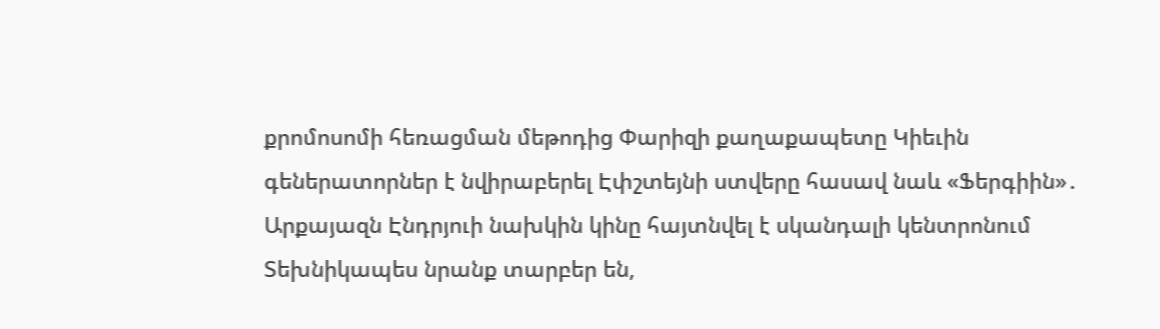քրոմոսոմի հեռացման մեթոդից Փարիզի քաղաքապետը Կիեւին գեներատորներ է նվիրաբերել Էփշտեյնի ստվերը հասավ նաև «Ֆերգիին»․ Արքայազն Էնդրյուի նախկին կինը հայտնվել է սկանդալի կենտրոնում Տեխնիկապես նրանք տարբեր են,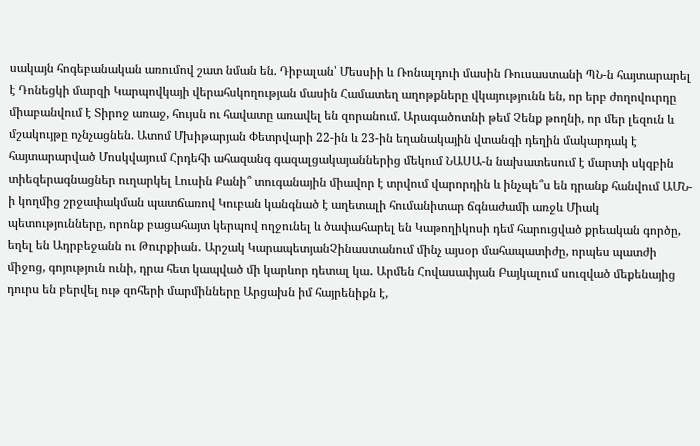սակայն հոգեբանական առումով շատ նման են. Դիբալան՝ Մեսսիի և Ռոնալդուի մասին Ռուսաստանի ՊՆ-ն հայտարարել է Դոնեցկի մարզի Կարպովկայի վերահսկողության մասին Համատեղ աղոթքները վկայությունն են, որ երբ ժողովուրդը միաբանվում է Տիրոջ առաջ, հույսն ու հավատը առավել են զորանում. Արագածոտնի թեմ Չենք թողնի, որ մեր լեզուն և մշակույթը ոչնչացնեն. Ատոմ Մխիթարյան Փետրվարի 22-ին և 23-ին եղանակային վտանգի դեղին մակարդակ է հայտարարված Մոսկվայում Հրդեհի ահազանգ գազալցակայաններից մեկում ՆԱՍԱ-ն նախատեսում է մարտի սկզբին տիեզերագնացներ ուղարկել Լուսին Քանի՞ տուգանային միավոր է տրվում վարորդին և ինչպե՞ս են դրանք հանվում ԱՄՆ-ի կողմից շրջափակման պատճառով Կուբան կանգնած է աղետալի հումանիտար ճգնաժամի առջև Միակ պետությունները, որոնք բացահայտ կերպով ողջունել և ծափահարել են Կաթողիկոսի դեմ հարուցված քրեական գործը, եղել են Ադրբեջանն ու Թուրքիան․ Արշակ ԿարապետյանՉինաստանում մինչ այսօր մահապատիժը, որպես պատժի միջոց, գոյություն ունի, դրա հետ կապված մի կարևոր դետալ կա․ Արմեն Հովասափյան Բայկալում սուզված մեքենայից դուրս են բերվել ութ զոհերի մարմինները Արցախն իմ հայրենիքն է,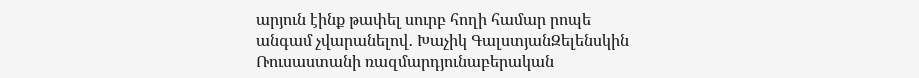արյուն էինք թափել սուրբ հողի համար րոպե անգամ չվարանելով․ Խաչիկ ԳալստյանԶելենսկին Ռուսաստանի ռազմարդյունաբերական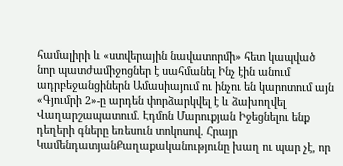համալիրի և «ստվերային նավատորմի» հետ կապված նոր պատժամիջոցներ է սահմանել Ինչ էին անում ադրբեջանցիներն Ամասիայում ու ինչու են կարոտում այն «Գյումրի 2»-ը արդեն փորձարկվել է և ձախողվել Վաղարշապատում. Էդմոն Մարուքյան Իջեցնելու ենք դեղերի գները եռեսուն տոկոսով. Հրայր ԿամենդատյանՔաղաքականությունը խաղ ու պար չէ, որ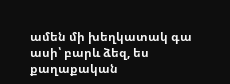ամեն մի խեղկատակ գա ասի՝ բարև ձեզ, ես քաղաքական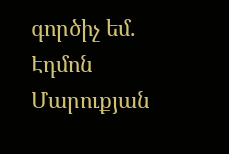գործիչ եմ. Էդմոն Մարուքյան